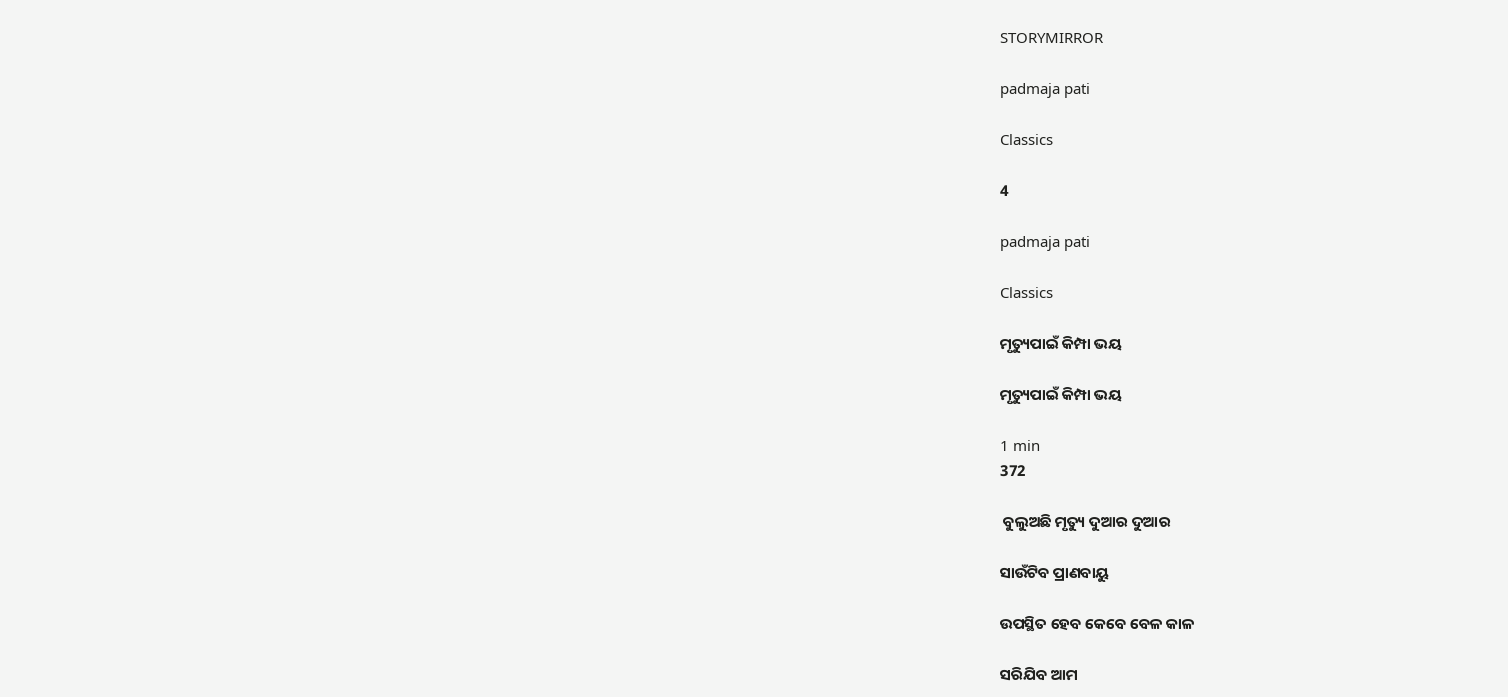STORYMIRROR

padmaja pati

Classics

4

padmaja pati

Classics

ମୃତ୍ୟୁପାଇଁ କିମ୍ପା ଭୟ

ମୃତ୍ୟୁପାଇଁ କିମ୍ପା ଭୟ

1 min
372

 ବୁଲୁଅଛି ମୃତ୍ୟୁ ଦୁଆର ଦୁଆର

ସାଉଁଟିବ ପ୍ରାଣବାୟୁ

ଉପସ୍ଥିତ ହେବ କେବେ ବେଳ କାଳ

ସରିଯିବ ଆମ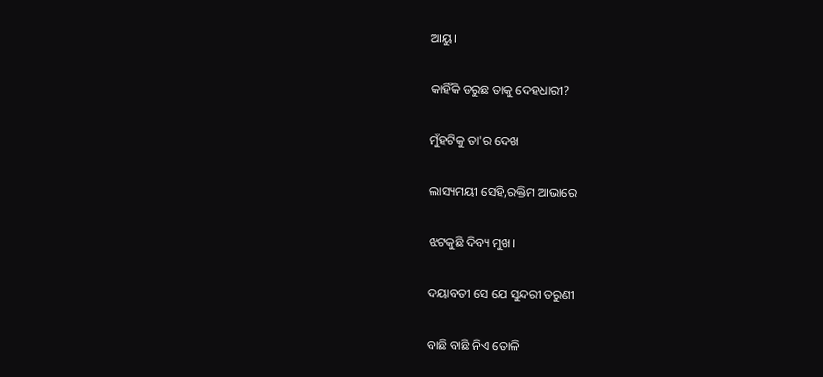ଆୟୁ।

କାହିଁକି ଡରୁଛ ତାକୁ ଦେହଧାରୀ?

ମୁଁହଟିକୁ ତା'ର ଦେଖ

ଲାସ୍ୟମୟୀ ସେହି,ରକ୍ତିମ ଆଭାରେ

ଝଟକୁଛି ଦିବ୍ୟ ମୁଖ।

ଦୟାବତୀ ସେ ଯେ ସୁନ୍ଦରୀ ତରୁଣୀ

ବାଛି ବାଛି ନିଏ ତୋଳି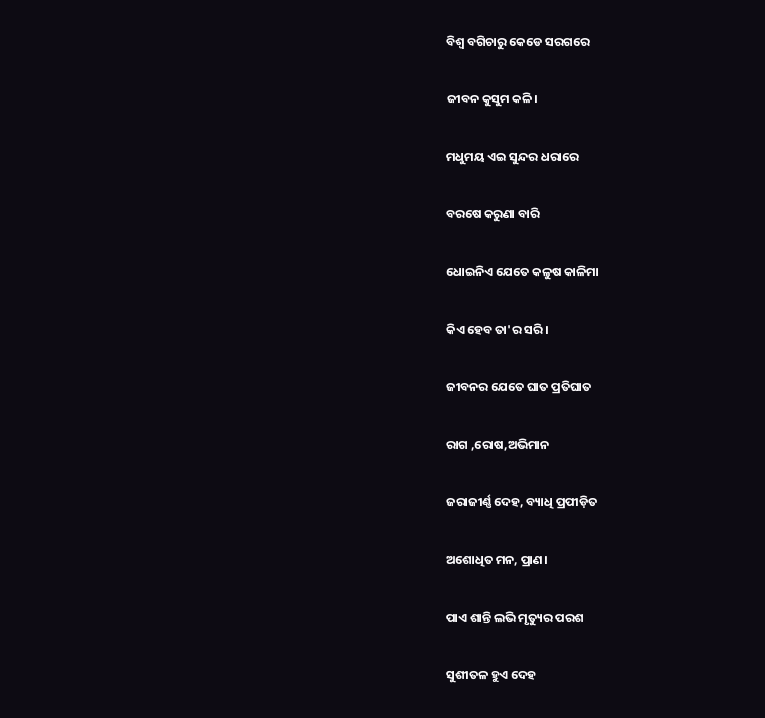ବିଶ୍ଵ ବଗିଚାରୁ କେଡେ ସରଗରେ

ଜୀବନ କୁସୁମ କଳି।

ମଧୁମୟ ଏଇ ସୁନ୍ଦର ଧରାରେ

ବରଷେ କରୁଣା ବାରି

ଧୋଇନିଏ ଯେତେ କଳୁଷ କାଳିମା

କିଏ ହେବ ତା'ର ସରି।

ଜୀବନର ଯେତେ ଘାତ ପ୍ରତିଘାତ

ରାଗ ,ରୋଷ,ଅଭିମାନ

ଜରାଜୀର୍ଣ୍ଣ ଦେହ, ବ୍ୟାଧି ପ୍ରପୀଡ଼ିତ

ଅଶୋଧିତ ମନ, ପ୍ରାଣ।

ପାଏ ଶାନ୍ତି ଲଭି ମୃତ୍ୟୁର ପରଶ

ସୁଶୀତଳ ହୁଏ ଦେହ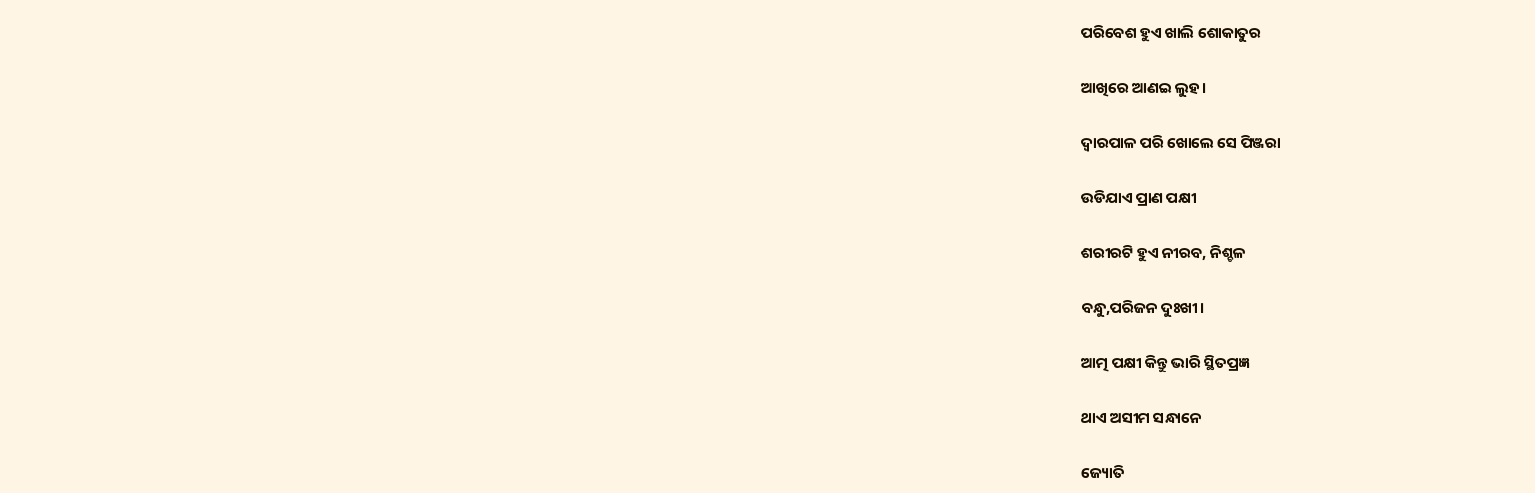ପରିବେଶ ହୁଏ ଖାଲି ଶୋକାତୁର

ଆଖିରେ ଆଣଇ ଲୁହ।

ଦ୍ଵାରପାଳ ପରି ଖୋଲେ ସେ ପିଞ୍ଜରା

ଉଡିଯାଏ ପ୍ରାଣ ପକ୍ଷୀ

ଶରୀରଟି ହୁଏ ନୀରବ, ନିଶ୍ଚଳ

ବନ୍ଧୁ,ପରିଜନ ଦୁଃଖୀ।

ଆତ୍ମ ପକ୍ଷୀ କିନ୍ତୁ ଭାରି ସ୍ଥିତପ୍ରଜ୍ଞ

ଥାଏ ଅସୀମ ସନ୍ଧାନେ

ଜ୍ୟୋତି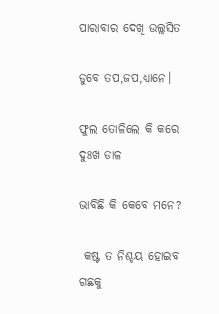ପାରାବାର ଦେଖି ଉଲ୍ଲସିତ

ଡୁବେ ତପ,ଜପ,ଧ୍ୟାନେ।

ଫୁଲ ତୋଳିଲେ କି କରେ ଦୁଃଖ ଡାଳ

ଭାବିଛି କି କେବେ ମନେ?

 କଷ୍ଟ ତ ନିଶ୍ଚୟ ହୋଇବ ଗଛକୁ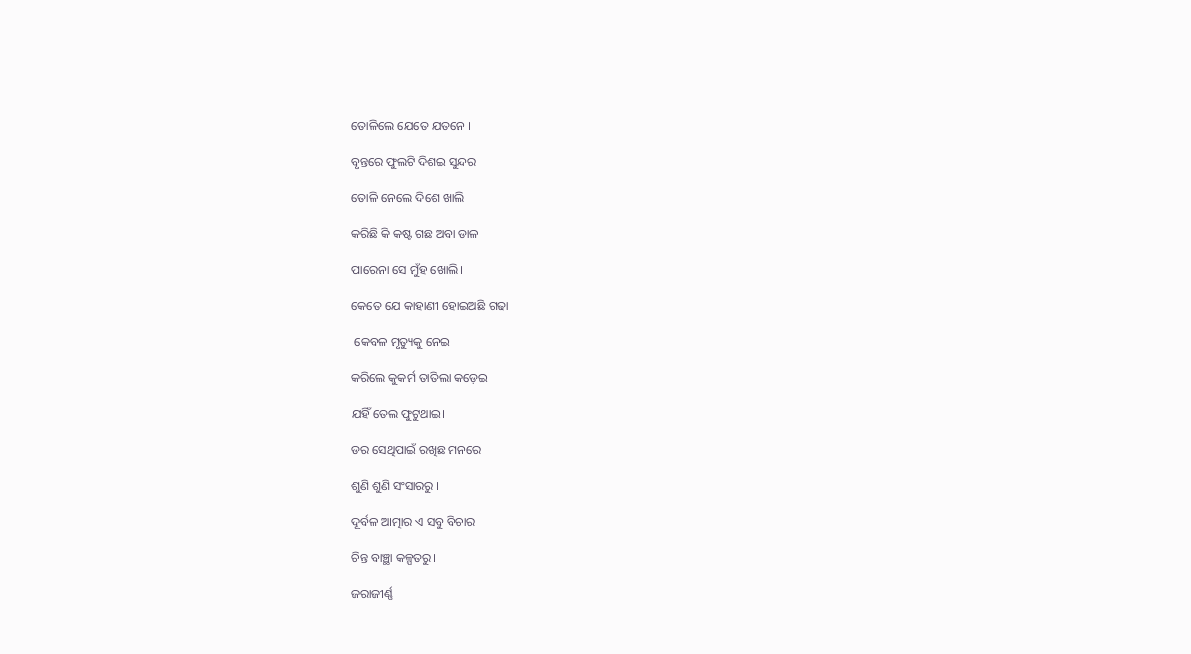ତୋଳିଲେ ଯେତେ ଯତନେ ।

ବୃନ୍ତରେ ଫୁଲଟି ଦିଶଇ ସୁନ୍ଦର

ତୋଳି ନେଲେ ଦିଶେ ଖାଲି

କରିଛି କି କଷ୍ଟ ଗଛ ଅବା ଡାଳ

ପାରେନା ସେ ମୁଁହ ଖୋଲି।

କେତେ ଯେ କାହାଣୀ ହୋଇଅଛି ଗଢା

 କେବଳ ମୃତ୍ୟୁକୁ ନେଇ

କରିଲେ କୁକର୍ମ ତାତିଲା କଡ଼େଇ

ଯହିଁ ତେଲ ଫୁଟୁଥାଇ।

ଡର ସେଥିପାଇଁ ରଖିଛ ମନରେ

ଶୁଣି ଶୁଣି ସଂସାରରୁ ।

ଦୂର୍ବଳ ଆତ୍ମାର ଏ ସବୁ ବିଚାର

ଚିନ୍ତ ବାଞ୍ଛା କଳ୍ପତରୁ।

ଜରାଜୀର୍ଣ୍ଣ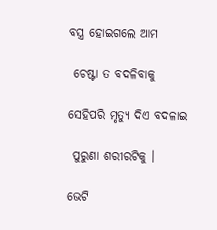ବସ୍ତ୍ର ହୋଇଗଲେ ଆମ

 ଚେଷ୍ଟା ତ ବଦଳିବାକୁ

ସେହିପରି ମୃତ୍ୟୁ ଦିଏ ବଦଳାଇ

 ପୁରୁଣା ଶରୀରଟିକୁ ।

ଭେଟି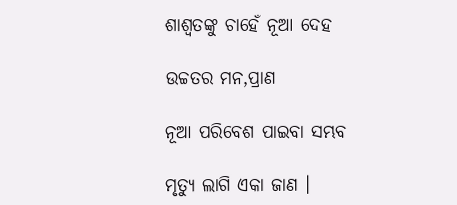ଶାଶ୍ଵତଙ୍କୁ ଚାହେଁ ନୂଆ ଦେହ

ଉଚ୍ଚତର ମନ,ପ୍ରାଣ

ନୂଆ ପରିବେଶ ପାଇବା ସମ୍ଭବ

ମୃତ୍ୟୁ ଲାଗି ଏକା ଜାଣ ।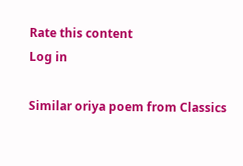Rate this content
Log in

Similar oriya poem from Classics